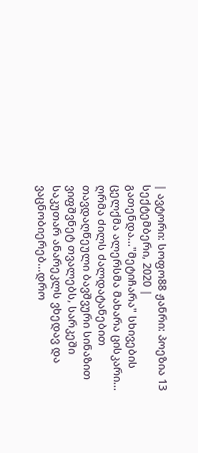| ავტორი: სოფო88 ჟანრი: პოეზია 13 სექტემბერი, 2020 |
გათენდა..."მეტიჩარა" სხივების ცელქმა ალერსმა მახარა ცისკარი... ღრმა ძილს ძალდატანებით თავდაღწეული ბავშვური სინაზით ვიფშვნეტ თვალებს, სარკეში საკუთარ ანარეკლს ვხედავ და ვაცნობიერებ...დრო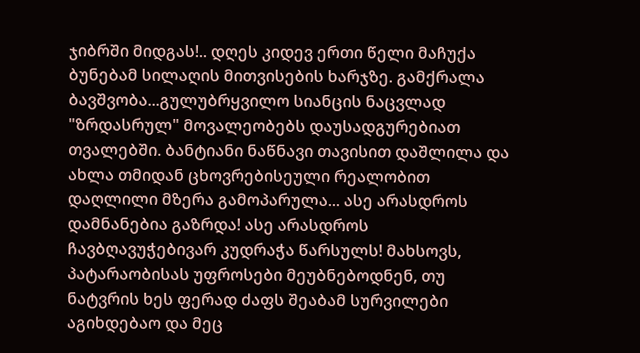ჯიბრში მიდგას!.. დღეს კიდევ ერთი წელი მაჩუქა ბუნებამ სილაღის მითვისების ხარჯზე. გამქრალა ბავშვობა...გულუბრყვილო სიანცის ნაცვლად "ზრდასრულ" მოვალეობებს დაუსადგურებიათ თვალებში. ბანტიანი ნაწნავი თავისით დაშლილა და ახლა თმიდან ცხოვრებისეული რეალობით დაღლილი მზერა გამოპარულა... ასე არასდროს დამნანებია გაზრდა! ასე არასდროს ჩავბღავუჭებივარ კუდრაჭა წარსულს! მახსოვს, პატარაობისას უფროსები მეუბნებოდნენ, თუ ნატვრის ხეს ფერად ძაფს შეაბამ სურვილები აგიხდებაო და მეც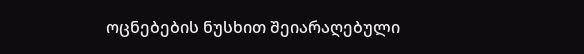ოცნებების ნუსხით შეიარაღებული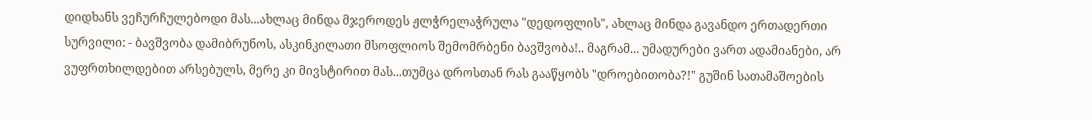დიდხანს ვეჩურჩულებოდი მას...ახლაც მინდა მჯეროდეს ჟლჭრელაჭრულა "დედოფლის", ახლაც მინდა გავანდო ერთადერთი სურვილი: - ბავშვობა დამიბრუნოს, ასკინკილათი მსოფლიოს შემომრბენი ბავშვობა!.. მაგრამ... უმადურები ვართ ადამიანები, არ ვუფრთხილდებით არსებულს, მერე კი მივსტირით მას...თუმცა დროსთან რას გააწყობს "დროებითობა?!" გუშინ სათამაშოების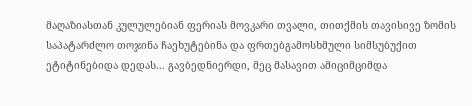მაღაზიასთან კულულებიან ფერიას მოვკარი თვალი, თითქმის თავისივე ზომის საპატარძლო თოჯინა ჩაეხუტებინა და ფრთებგამოსხმული სიმსუბუქით ეტიტინებიდა დედას... გავბედნიერდი, მეც მასავით ამიციმციმდა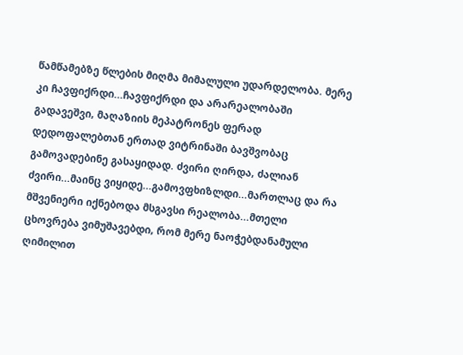წამწამებზე წლების მიღმა მიმალული უდარდელობა. მერე კი ჩავფიქრდი...ჩავფიქრდი და არარეალობაში გადავეშვი, მაღაზიის მეპატრონეს ფერად დედოფალებთან ერთად ვიტრინაში ბავშვობაც გამოვადებინე გასაყიდად. ძვირი ღირდა, ძალიან ძვირი...მაინც ვიყიდე...გამოვფხიზლდი...მართლაც და რა მშვენიერი იქნებოდა მსგავსი რეალობა...მთელი ცხოვრება ვიმუშავებდი, რომ მერე ნაოჭებდანამული ღიმილით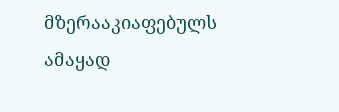მზერააკიაფებულს ამაყად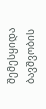შემესყიდა ბავშვობის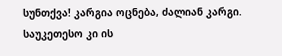სუნთქვა! კარგია ოცნება, ძალიან კარგი. საუკეთესო კი ის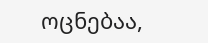ოცნებაა,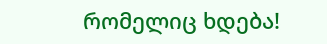რომელიც ხდება!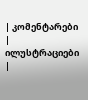| კომენტარები |
ილუსტრაციები |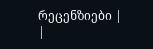რეცენზიები |
|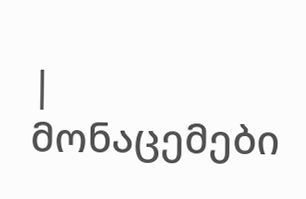| მონაცემები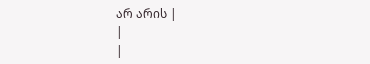არ არის |
|
|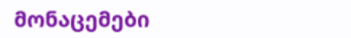მონაცემები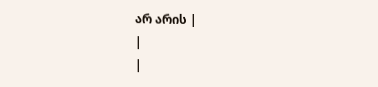არ არის |
|
|